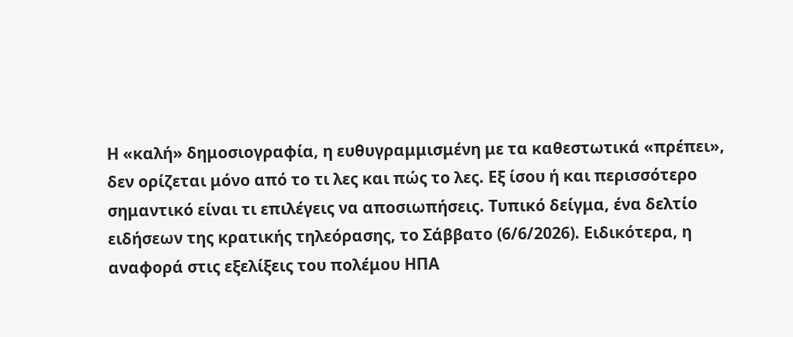Η «καλή» δημοσιογραφία, η ευθυγραμμισμένη με τα καθεστωτικά «πρέπει», δεν ορίζεται μόνο από το τι λες και πώς το λες. Εξ ίσου ή και περισσότερο σημαντικό είναι τι επιλέγεις να αποσιωπήσεις. Τυπικό δείγμα, ένα δελτίο ειδήσεων της κρατικής τηλεόρασης, το Σάββατο (6/6/2026). Ειδικότερα, η αναφορά στις εξελίξεις του πολέμου ΗΠΑ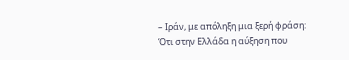– Ιράν, με απόληξη μια ξερή φράση: Ότι στην Ελλάδα η αύξηση που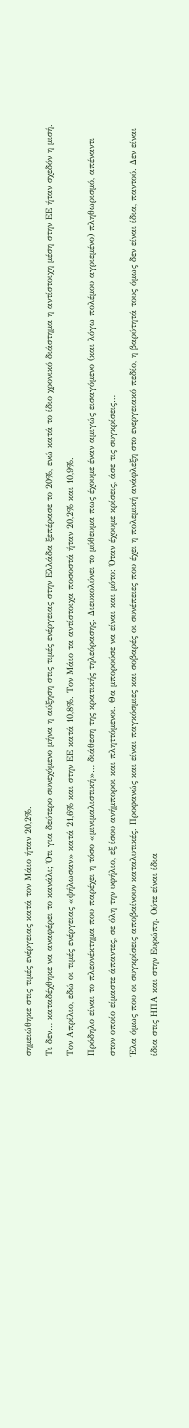σημειώθηκε στις τιμές ενέργειας κατά τον Μάιο ήταν 20,2%.
Τι δεν… καταδέχθηκε να αναφέρει το κανάλι; Ότι για δεύτερο συνεχόμενο μήνα η αύξηση στις τιμές ενέργειας στην Ελλάδα ξεπέρασε το 20%, ενώ κατά το ίδιο χρονικό διάστημα η αντίστοιχη μέση στην ΕΕ ήταν σχεδόν η μισή. Τον Απρίλιο, εδώ οι τιμές ενέργειας «ψήλωσαν» κατά 21,6% και στην ΕΕ κατά 10,8%. Τον Μάιο τα αντίστοιχα ποσοστά ήταν 20,2% και 10,9%.
Πρόδηλο είναι το πλεονέκτημα που παρέχει η τόσο «μινιμαλιστική»… διάθεση της κρατικής τηλεόρασης. Διευκολύνει το μύθευμα πως έχουμε έναν αμιγώς εισαγόμενο (και λόγω πολέμου αγριεμένο) πληθωρισμό, απέναντι στον οποίο είμαστε άπαντες, σε όλη την υφήλιο, εξ ίσου ανήμποροι και πληττόμενοι. Θα μπορούσε να είναι και μότο: Όταν έχουμε κρίσεις, άσε τις συγκρίσεις…
Έλα όμως που οι συγκρίσεις αποβαίνουν καταλυτικές. Προφανώς και είναι παγκόσμιες και σοβαρές οι συνέπειες που έχει η πολεμική ανάφλεξη στο ενεργειακό πεδίο, η βαρύτητά τους όμως δεν είναι ίδια, παντού. Δεν είναι ίδια στις ΗΠΑ και στην Ευρώπη. Ούτε είναι ίδια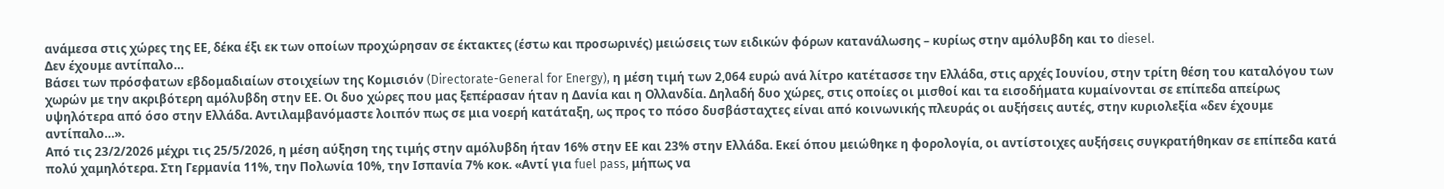ανάμεσα στις χώρες της ΕΕ, δέκα έξι εκ των οποίων προχώρησαν σε έκτακτες (έστω και προσωρινές) μειώσεις των ειδικών φόρων κατανάλωσης – κυρίως στην αμόλυβδη και το diesel.
Δεν έχουμε αντίπαλο…
Βάσει των πρόσφατων εβδομαδιαίων στοιχείων της Κομισιόν (Directorate-General for Energy), η μέση τιμή των 2,064 ευρώ ανά λίτρο κατέτασσε την Ελλάδα, στις αρχές Ιουνίου, στην τρίτη θέση του καταλόγου των χωρών με την ακριβότερη αμόλυβδη στην ΕΕ. Οι δυο χώρες που μας ξεπέρασαν ήταν η Δανία και η Ολλανδία. Δηλαδή δυο χώρες, στις οποίες οι μισθοί και τα εισοδήματα κυμαίνονται σε επίπεδα απείρως υψηλότερα από όσο στην Ελλάδα. Αντιλαμβανόμαστε λοιπόν πως σε μια νοερή κατάταξη, ως προς το πόσο δυσβάσταχτες είναι από κοινωνικής πλευράς οι αυξήσεις αυτές, στην κυριολεξία «δεν έχουμε αντίπαλο…».
Από τις 23/2/2026 μέχρι τις 25/5/2026, η μέση αύξηση της τιμής στην αμόλυβδη ήταν 16% στην ΕΕ και 23% στην Ελλάδα. Εκεί όπου μειώθηκε η φορολογία, οι αντίστοιχες αυξήσεις συγκρατήθηκαν σε επίπεδα κατά πολύ χαμηλότερα. Στη Γερμανία 11%, την Πολωνία 10%, την Ισπανία 7% κοκ. «Αντί για fuel pass, μήπως να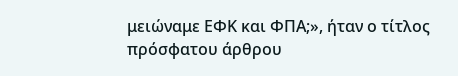μειώναμε ΕΦΚ και ΦΠΑ;», ήταν ο τίτλος πρόσφατου άρθρου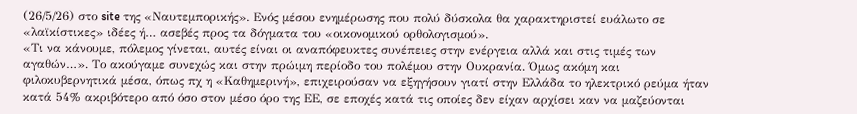(26/5/26) στο site της «Ναυτεμπορικής». Ενός μέσου ενημέρωσης που πολύ δύσκολα θα χαρακτηριστεί ευάλωτο σε «λαϊκίστικες» ιδέες ή… ασεβές προς τα δόγματα του «οικονομικού ορθολογισμού».
«Τι να κάνουμε, πόλεμος γίνεται, αυτές είναι οι αναπόφευκτες συνέπειες στην ενέργεια αλλά και στις τιμές των αγαθών…». Το ακούγαμε συνεχώς και στην πρώιμη περίοδο του πολέμου στην Ουκρανία. Όμως ακόμη και φιλοκυβερνητικά μέσα, όπως πχ η «Καθημερινή», επιχειρούσαν να εξηγήσουν γιατί στην Ελλάδα το ηλεκτρικό ρεύμα ήταν κατά 54% ακριβότερο από όσο στον μέσο όρο της ΕΕ, σε εποχές κατά τις οποίες δεν είχαν αρχίσει καν να μαζεύονται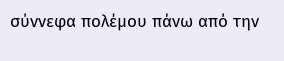σύννεφα πολέμου πάνω από την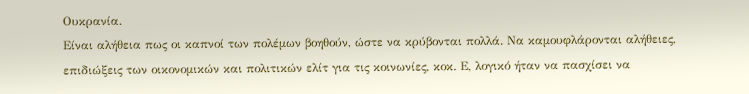Ουκρανία.
Είναι αλήθεια πως οι καπνοί των πολέμων βοηθούν, ώστε να κρύβονται πολλά. Να καμουφλάρονται αλήθειες, επιδιώξεις των οικονομικών και πολιτικών ελίτ για τις κοινωνίες, κοκ. Ε, λογικό ήταν να πασχίσει να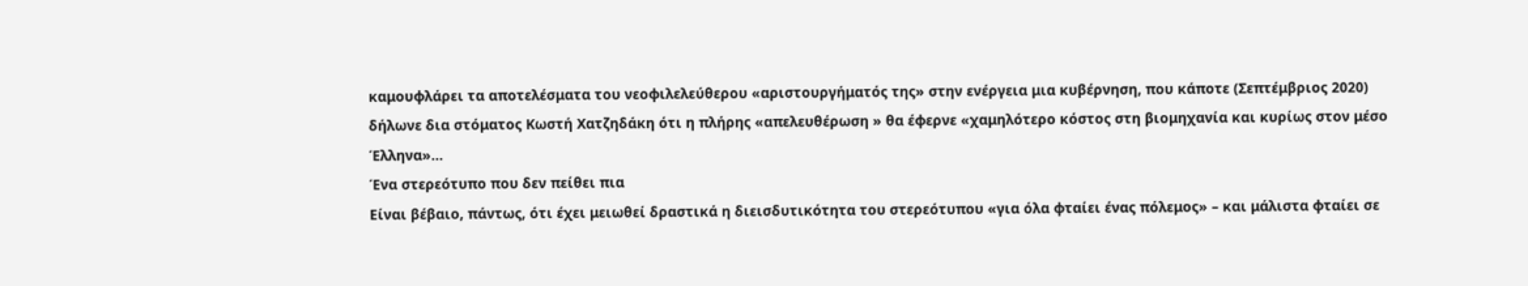καμουφλάρει τα αποτελέσματα του νεοφιλελεύθερου «αριστουργήματός της» στην ενέργεια μια κυβέρνηση, που κάποτε (Σεπτέμβριος 2020) δήλωνε δια στόματος Κωστή Χατζηδάκη ότι η πλήρης «απελευθέρωση » θα έφερνε «χαμηλότερο κόστος στη βιομηχανία και κυρίως στον μέσο Έλληνα»…
Ένα στερεότυπο που δεν πείθει πια
Είναι βέβαιο, πάντως, ότι έχει μειωθεί δραστικά η διεισδυτικότητα του στερεότυπου «για όλα φταίει ένας πόλεμος» – και μάλιστα φταίει σε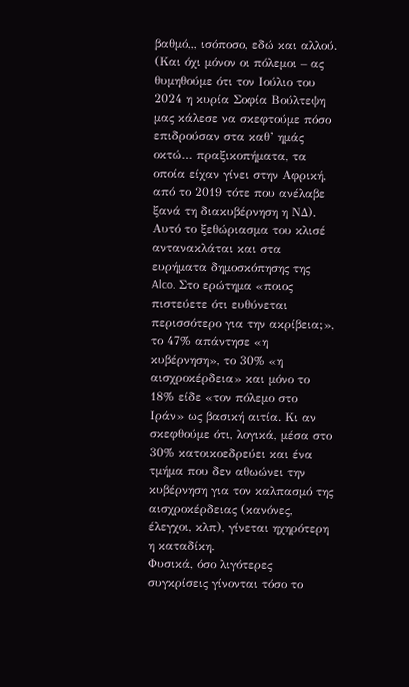βαθμό,,, ισόποσο, εδώ και αλλού. (Και όχι μόνον οι πόλεμοι – ας θυμηθούμε ότι τον Ιούλιο του 2024 η κυρία Σοφία Βούλτεψη μας κάλεσε να σκεφτούμε πόσο επιδρούσαν στα καθ’ ημάς οκτώ… πραξικοπήματα, τα οποία είχαν γίνει στην Αφρική, από το 2019 τότε που ανέλαβε ξανά τη διακυβέρνηση η ΝΔ).
Αυτό το ξεθώριασμα του κλισέ αντανακλάται και στα ευρήματα δημοσκόπησης της Alco. Στο ερώτημα «ποιος πιστεύετε ότι ευθύνεται περισσότερο για την ακρίβεια;», το 47% απάντησε «η κυβέρνηση», το 30% «η αισχροκέρδεια» και μόνο το 18% είδε «τον πόλεμο στο Ιράν» ως βασική αιτία. Κι αν σκεφθούμε ότι, λογικά, μέσα στο 30% κατοικοεδρεύει και ένα τμήμα που δεν αθωώνει την κυβέρνηση για τον καλπασμό της αισχροκέρδειας (κανόνες, έλεγχοι, κλπ), γίνεται ηχηρότερη η καταδίκη.
Φυσικά, όσο λιγότερες συγκρίσεις γίνονται τόσο το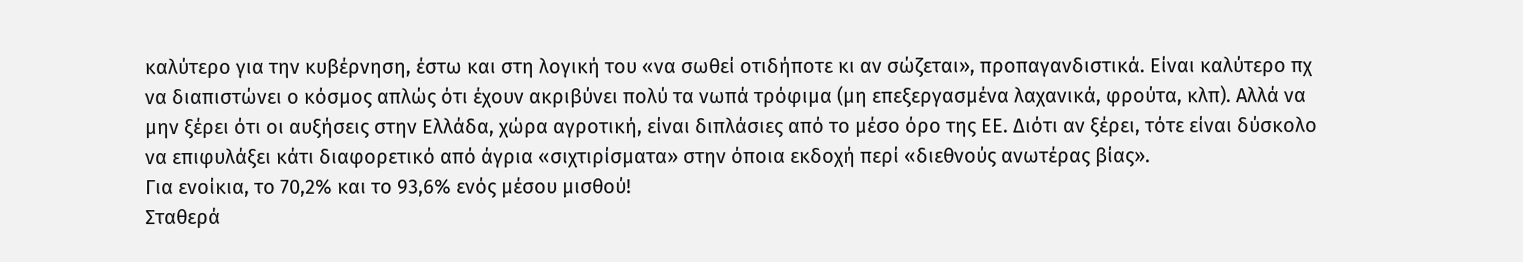καλύτερο για την κυβέρνηση, έστω και στη λογική του «να σωθεί οτιδήποτε κι αν σώζεται», προπαγανδιστικά. Είναι καλύτερο πχ να διαπιστώνει ο κόσμος απλώς ότι έχουν ακριβύνει πολύ τα νωπά τρόφιμα (μη επεξεργασμένα λαχανικά, φρούτα, κλπ). Αλλά να μην ξέρει ότι οι αυξήσεις στην Ελλάδα, χώρα αγροτική, είναι διπλάσιες από το μέσο όρο της ΕΕ. Διότι αν ξέρει, τότε είναι δύσκολο να επιφυλάξει κάτι διαφορετικό από άγρια «σιχτιρίσματα» στην όποια εκδοχή περί «διεθνούς ανωτέρας βίας».
Για ενοίκια, το 70,2% και το 93,6% ενός μέσου μισθού!
Σταθερά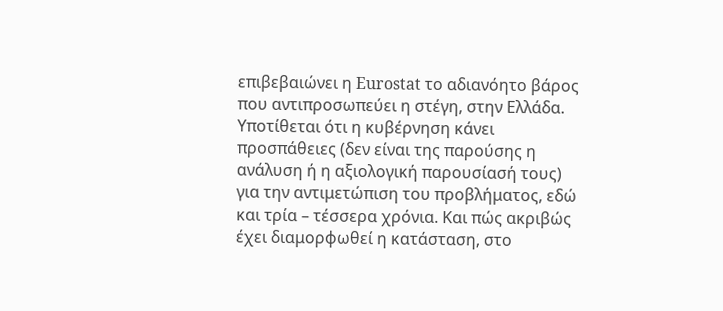επιβεβαιώνει η Eurostat το αδιανόητο βάρος που αντιπροσωπεύει η στέγη, στην Ελλάδα. Υποτίθεται ότι η κυβέρνηση κάνει προσπάθειες (δεν είναι της παρούσης η ανάλυση ή η αξιολογική παρουσίασή τους) για την αντιμετώπιση του προβλήματος, εδώ και τρία – τέσσερα χρόνια. Και πώς ακριβώς έχει διαμορφωθεί η κατάσταση, στο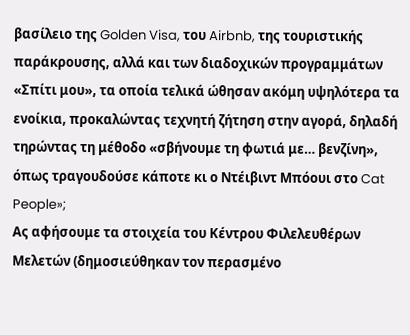βασίλειο της Golden Visa, του Airbnb, της τουριστικής παράκρουσης, αλλά και των διαδοχικών προγραμμάτων «Σπίτι μου», τα οποία τελικά ώθησαν ακόμη υψηλότερα τα ενοίκια, προκαλώντας τεχνητή ζήτηση στην αγορά, δηλαδή τηρώντας τη μέθοδο «σβήνουμε τη φωτιά με… βενζίνη», όπως τραγουδούσε κάποτε κι ο Ντέιβιντ Μπόουι στο Cat People»;
Ας αφήσουμε τα στοιχεία του Κέντρου Φιλελευθέρων Μελετών (δημοσιεύθηκαν τον περασμένο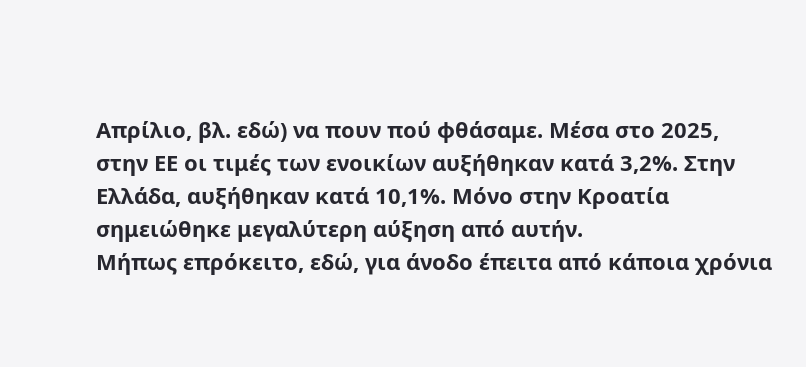Απρίλιο, βλ. εδώ) να πουν πού φθάσαμε. Μέσα στο 2025, στην ΕΕ οι τιμές των ενοικίων αυξήθηκαν κατά 3,2%. Στην Ελλάδα, αυξήθηκαν κατά 10,1%. Μόνο στην Κροατία σημειώθηκε μεγαλύτερη αύξηση από αυτήν.
Μήπως επρόκειτο, εδώ, για άνοδο έπειτα από κάποια χρόνια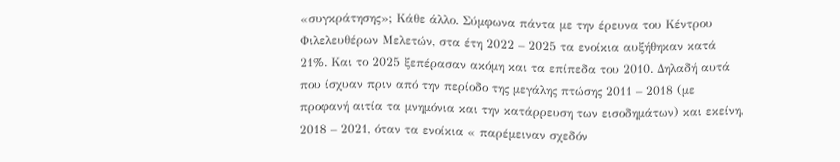«συγκράτησης»; Κάθε άλλο. Σύμφωνα πάντα με την έρευνα του Κέντρου Φιλελευθέρων Μελετών, στα έτη 2022 – 2025 τα ενοίκια αυξήθηκαν κατά 21%. Και το 2025 ξεπέρασαν ακόμη και τα επίπεδα του 2010. Δηλαδή αυτά που ίσχυαν πριν από την περίοδο της μεγάλης πτώσης 2011 – 2018 (με προφανή αιτία τα μνημόνια και την κατάρρευση των εισοδημάτων) και εκείνη, 2018 – 2021, όταν τα ενοίκια « παρέμειναν σχεδόν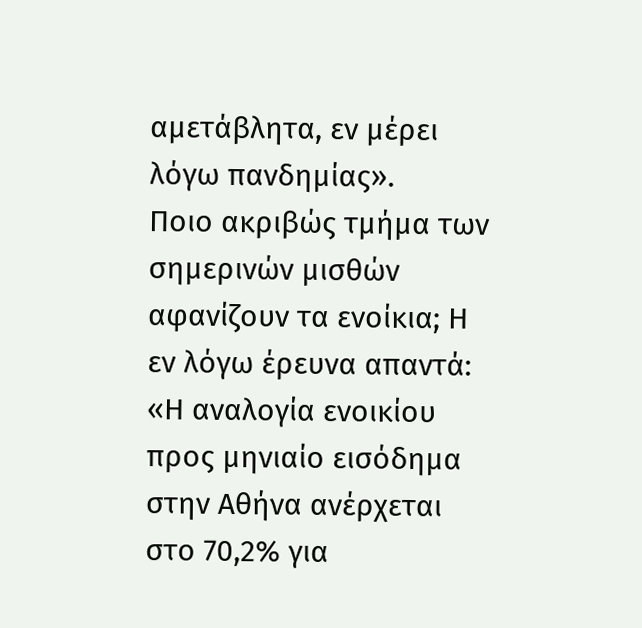αμετάβλητα, εν μέρει λόγω πανδημίας».
Ποιο ακριβώς τμήμα των σημερινών μισθών αφανίζουν τα ενοίκια; Η εν λόγω έρευνα απαντά: «Η αναλογία ενοικίου προς μηνιαίο εισόδημα στην Αθήνα ανέρχεται στο 70,2% για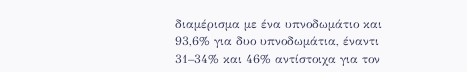διαμέρισμα με ένα υπνοδωμάτιο και 93,6% για δυο υπνοδωμάτια, έναντι 31–34% και 46% αντίστοιχα για τον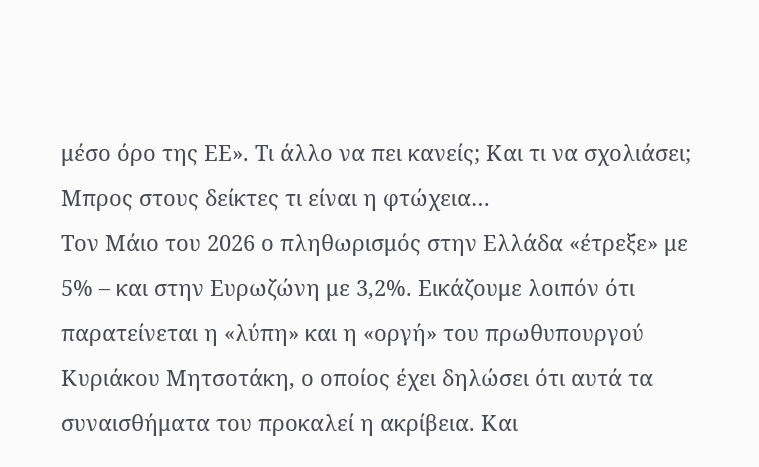μέσο όρο της ΕΕ». Τι άλλο να πει κανείς; Και τι να σχολιάσει;
Μπρος στους δείκτες τι είναι η φτώχεια…
Τον Μάιο του 2026 ο πληθωρισμός στην Ελλάδα «έτρεξε» με 5% – και στην Ευρωζώνη με 3,2%. Εικάζουμε λοιπόν ότι παρατείνεται η «λύπη» και η «οργή» του πρωθυπουργού Κυριάκου Μητσοτάκη, ο οποίος έχει δηλώσει ότι αυτά τα συναισθήματα του προκαλεί η ακρίβεια. Και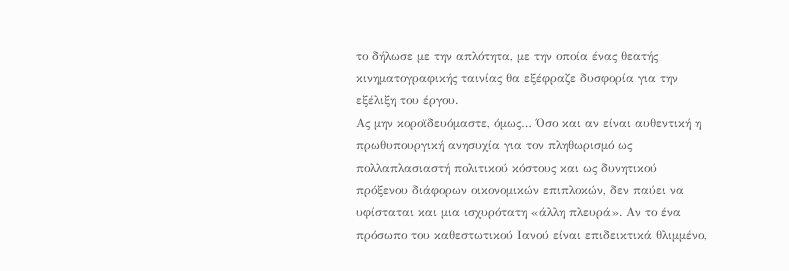το δήλωσε με την απλότητα, με την οποία ένας θεατής κινηματογραφικής ταινίας θα εξέφραζε δυσφορία για την εξέλιξη του έργου.
Ας μην κοροϊδευόμαστε, όμως… Όσο και αν είναι αυθεντική η πρωθυπουργική ανησυχία για τον πληθωρισμό ως πολλαπλασιαστή πολιτικού κόστους και ως δυνητικού πρόξενου διάφορων οικονομικών επιπλοκών, δεν παύει να υφίσταται και μια ισχυρότατη «άλλη πλευρά». Αν το ένα πρόσωπο του καθεστωτικού Ιανού είναι επιδεικτικά θλιμμένο,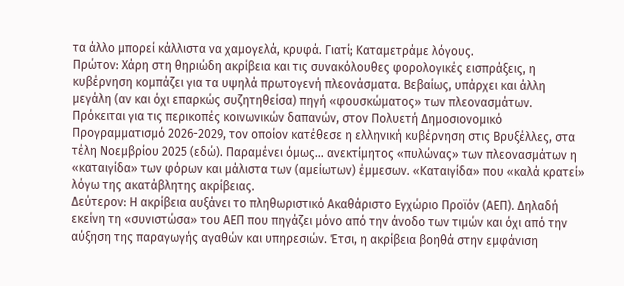τα άλλο μπορεί κάλλιστα να χαμογελά, κρυφά. Γιατί; Καταμετράμε λόγους.
Πρώτον: Χάρη στη θηριώδη ακρίβεια και τις συνακόλουθες φορολογικές εισπράξεις, η κυβέρνηση κομπάζει για τα υψηλά πρωτογενή πλεονάσματα. Βεβαίως, υπάρχει και άλλη μεγάλη (αν και όχι επαρκώς συζητηθείσα) πηγή «φουσκώματος» των πλεονασμάτων. Πρόκειται για τις περικοπές κοινωνικών δαπανών, στον Πολυετή Δημοσιονομικό Προγραμματισμό 2026-2029, τον οποίον κατέθεσε η ελληνική κυβέρνηση στις Βρυξέλλες, στα τέλη Νοεμβρίου 2025 (εδώ). Παραμένει όμως… ανεκτίμητος «πυλώνας» των πλεονασμάτων η «καταιγίδα» των φόρων και μάλιστα των (αμείωτων) έμμεσων. «Καταιγίδα» που «καλά κρατεί» λόγω της ακατάβλητης ακρίβειας.
Δεύτερον: Η ακρίβεια αυξάνει το πληθωριστικό Ακαθάριστο Εγχώριο Προϊόν (ΑΕΠ). Δηλαδή εκείνη τη «συνιστώσα» του ΑΕΠ που πηγάζει μόνο από την άνοδο των τιμών και όχι από την αύξηση της παραγωγής αγαθών και υπηρεσιών. Έτσι, η ακρίβεια βοηθά στην εμφάνιση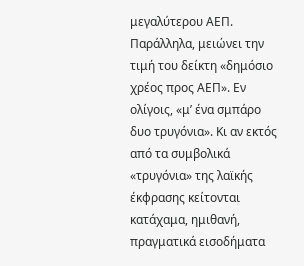μεγαλύτερου ΑΕΠ. Παράλληλα, μειώνει την τιμή του δείκτη «δημόσιο χρέος προς ΑΕΠ». Εν ολίγοις, «μ’ ένα σμπάρο δυο τρυγόνια». Κι αν εκτός από τα συμβολικά «τρυγόνια» της λαϊκής έκφρασης κείτονται κατάχαμα, ημιθανή, πραγματικά εισοδήματα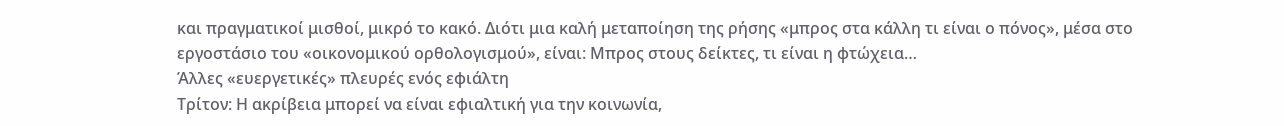και πραγματικοί μισθοί, μικρό το κακό. Διότι μια καλή μεταποίηση της ρήσης «μπρος στα κάλλη τι είναι ο πόνος», μέσα στο εργοστάσιο του «οικονομικού ορθολογισμού», είναι: Μπρος στους δείκτες, τι είναι η φτώχεια…
Άλλες «ευεργετικές» πλευρές ενός εφιάλτη
Τρίτον: Η ακρίβεια μπορεί να είναι εφιαλτική για την κοινωνία,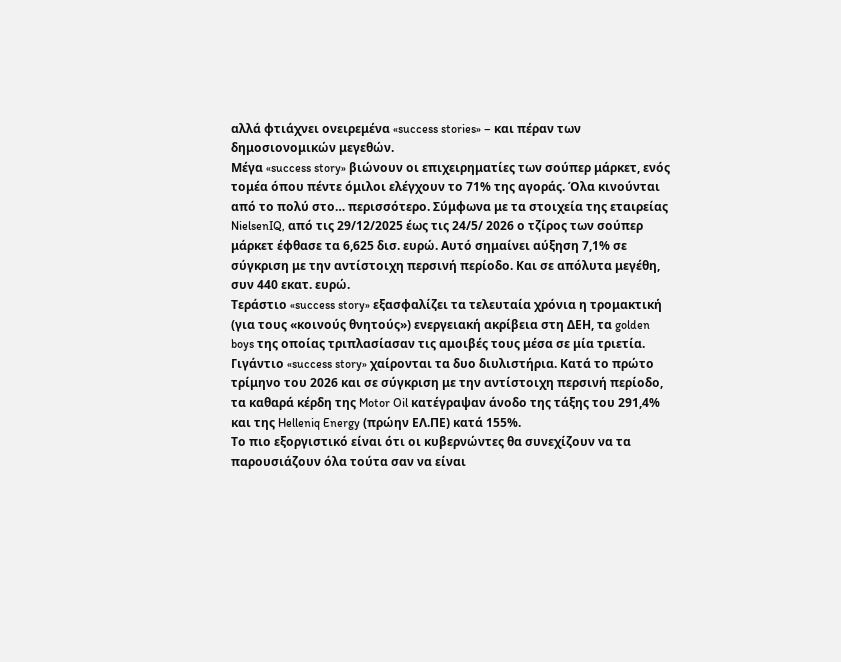αλλά φτιάχνει ονειρεμένα «success stories» – και πέραν των δημοσιονομικών μεγεθών.
Μέγα «success story» βιώνουν οι επιχειρηματίες των σούπερ μάρκετ, ενός τομέα όπου πέντε όμιλοι ελέγχουν το 71% της αγοράς. Όλα κινούνται από το πολύ στο… περισσότερο. Σύμφωνα με τα στοιχεία της εταιρείας NielsenIQ, από τις 29/12/2025 έως τις 24/5/ 2026 ο τζίρος των σούπερ μάρκετ έφθασε τα 6,625 δισ. ευρώ. Αυτό σημαίνει αύξηση 7,1% σε σύγκριση με την αντίστοιχη περσινή περίοδο. Και σε απόλυτα μεγέθη, συν 440 εκατ. ευρώ.
Τεράστιο «success story» εξασφαλίζει τα τελευταία χρόνια η τρομακτική (για τους «κοινούς θνητούς») ενεργειακή ακρίβεια στη ΔΕΗ, τα golden boys της οποίας τριπλασίασαν τις αμοιβές τους μέσα σε μία τριετία.
Γιγάντιο «success story» χαίρονται τα δυο διυλιστήρια. Κατά το πρώτο τρίμηνο του 2026 και σε σύγκριση με την αντίστοιχη περσινή περίοδο, τα καθαρά κέρδη της Motor Oil κατέγραψαν άνοδο της τάξης του 291,4% και της Helleniq Energy (πρώην ΕΛ.ΠΕ) κατά 155%.
Το πιο εξοργιστικό είναι ότι οι κυβερνώντες θα συνεχίζουν να τα παρουσιάζουν όλα τούτα σαν να είναι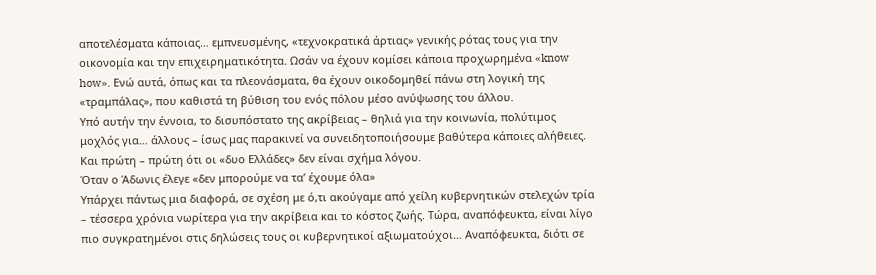αποτελέσματα κάποιας… εμπνευσμένης, «τεχνοκρατικά άρτιας» γενικής ρότας τους για την οικονομία και την επιχειρηματικότητα. Ωσάν να έχουν κομίσει κάποια προχωρημένα «know how». Ενώ αυτά, όπως και τα πλεονάσματα, θα έχουν οικοδομηθεί πάνω στη λογική της «τραμπάλας», που καθιστά τη βύθιση του ενός πόλου μέσο ανύψωσης του άλλου.
Υπό αυτήν την έννοια, το δισυπόστατο της ακρίβειας – θηλιά για την κοινωνία, πολύτιμος μοχλός για… άλλους – ίσως μας παρακινεί να συνειδητοποιήσουμε βαθύτερα κάποιες αλήθειες. Και πρώτη – πρώτη ότι οι «δυο Ελλάδες» δεν είναι σχήμα λόγου.
Όταν ο Άδωνις έλεγε «δεν μπορούμε να τα’ έχουμε όλα»
Υπάρχει πάντως μια διαφορά, σε σχέση με ό,τι ακούγαμε από χείλη κυβερνητικών στελεχών τρία – τέσσερα χρόνια νωρίτερα για την ακρίβεια και το κόστος ζωής. Τώρα, αναπόφευκτα, είναι λίγο πιο συγκρατημένοι στις δηλώσεις τους οι κυβερνητικοί αξιωματούχοι… Αναπόφευκτα, διότι σε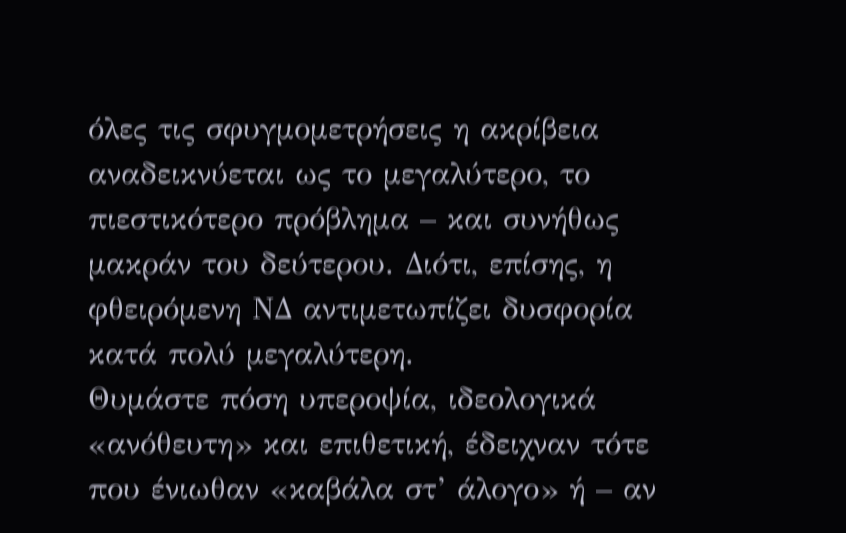όλες τις σφυγμομετρήσεις η ακρίβεια αναδεικνύεται ως το μεγαλύτερο, το πιεστικότερο πρόβλημα – και συνήθως μακράν του δεύτερου. Διότι, επίσης, η φθειρόμενη ΝΔ αντιμετωπίζει δυσφορία κατά πολύ μεγαλύτερη.
Θυμάστε πόση υπεροψία, ιδεολογικά «ανόθευτη» και επιθετική, έδειχναν τότε που ένιωθαν «καβάλα στ’ άλογο» ή – αν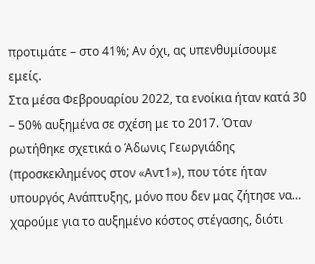προτιμάτε – στο 41%; Αν όχι, ας υπενθυμίσουμε εμείς.
Στα μέσα Φεβρουαρίου 2022, τα ενοίκια ήταν κατά 30 – 50% αυξημένα σε σχέση με το 2017. Όταν ρωτήθηκε σχετικά ο Άδωνις Γεωργιάδης (προσκεκλημένος στον «Αντ1»), που τότε ήταν υπουργός Ανάπτυξης, μόνο που δεν μας ζήτησε να… χαρούμε για το αυξημένο κόστος στέγασης, διότι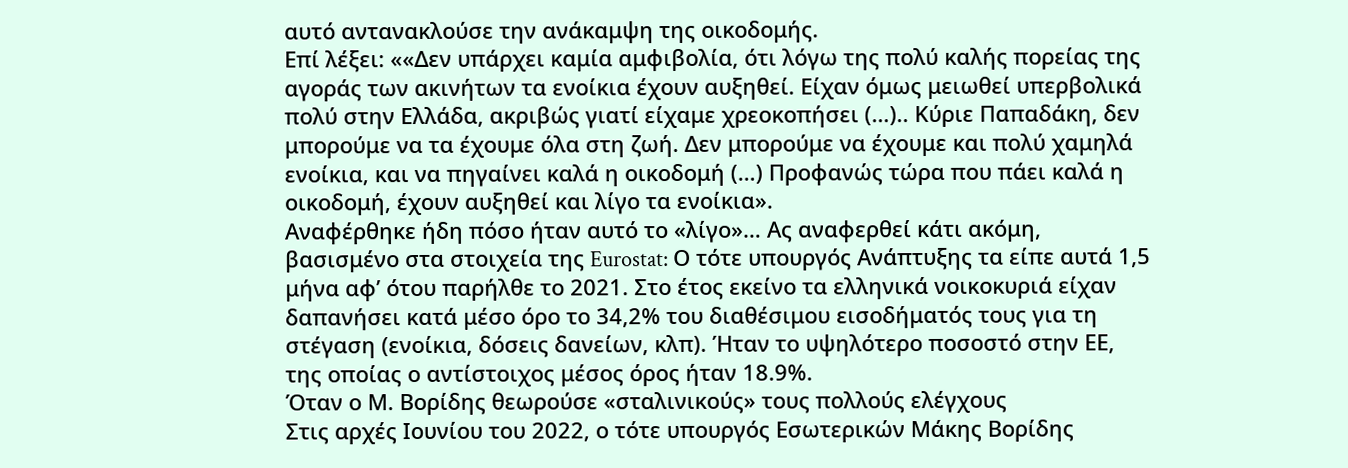αυτό αντανακλούσε την ανάκαμψη της οικοδομής.
Επί λέξει: ««Δεν υπάρχει καμία αμφιβολία, ότι λόγω της πολύ καλής πορείας της αγοράς των ακινήτων τα ενοίκια έχουν αυξηθεί. Είχαν όμως μειωθεί υπερβολικά πολύ στην Ελλάδα, ακριβώς γιατί είχαμε χρεοκοπήσει (…).. Κύριε Παπαδάκη, δεν μπορούμε να τα έχουμε όλα στη ζωή. Δεν μπορούμε να έχουμε και πολύ χαμηλά ενοίκια, και να πηγαίνει καλά η οικοδομή (…) Προφανώς τώρα που πάει καλά η οικοδομή, έχουν αυξηθεί και λίγο τα ενοίκια».
Αναφέρθηκε ήδη πόσο ήταν αυτό το «λίγο»… Ας αναφερθεί κάτι ακόμη, βασισμένο στα στοιχεία της Eurostat: Ο τότε υπουργός Ανάπτυξης τα είπε αυτά 1,5 μήνα αφ’ ότου παρήλθε το 2021. Στο έτος εκείνο τα ελληνικά νοικοκυριά είχαν δαπανήσει κατά μέσο όρο το 34,2% του διαθέσιμου εισοδήματός τους για τη στέγαση (ενοίκια, δόσεις δανείων, κλπ). Ήταν το υψηλότερο ποσοστό στην ΕΕ, της οποίας ο αντίστοιχος μέσος όρος ήταν 18.9%.
Όταν ο Μ. Βορίδης θεωρούσε «σταλινικούς» τους πολλούς ελέγχους
Στις αρχές Ιουνίου του 2022, ο τότε υπουργός Εσωτερικών Μάκης Βορίδης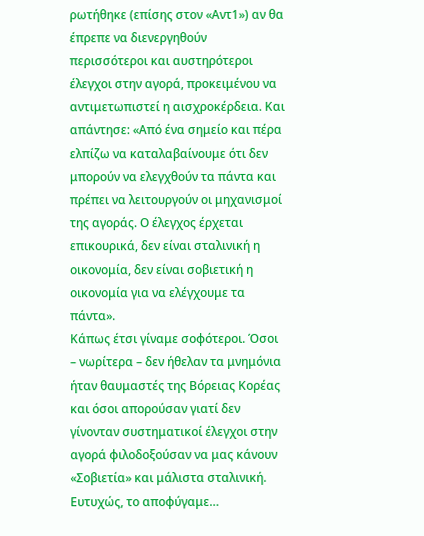ρωτήθηκε (επίσης στον «Αντ1») αν θα έπρεπε να διενεργηθούν περισσότεροι και αυστηρότεροι έλεγχοι στην αγορά, προκειμένου να αντιμετωπιστεί η αισχροκέρδεια. Και απάντησε: «Από ένα σημείο και πέρα ελπίζω να καταλαβαίνουμε ότι δεν μπορούν να ελεγχθούν τα πάντα και πρέπει να λειτουργούν οι μηχανισμοί της αγοράς. Ο έλεγχος έρχεται επικουρικά, δεν είναι σταλινική η οικονομία, δεν είναι σοβιετική η οικονομία για να ελέγχουμε τα πάντα».
Κάπως έτσι γίναμε σοφότεροι. Όσοι – νωρίτερα – δεν ήθελαν τα μνημόνια ήταν θαυμαστές της Βόρειας Κορέας και όσοι απορούσαν γιατί δεν γίνονταν συστηματικοί έλεγχοι στην αγορά φιλοδοξούσαν να μας κάνουν «Σοβιετία» και μάλιστα σταλινική. Ευτυχώς, το αποφύγαμε…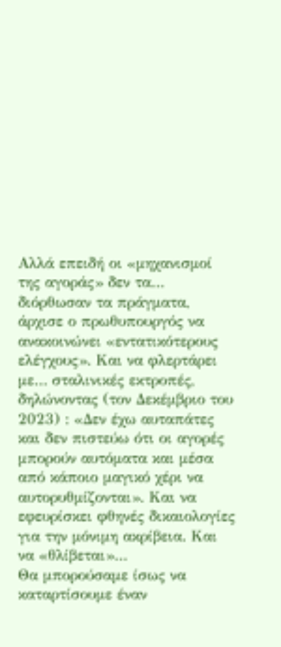Αλλά επειδή οι «μηχανισμοί της αγοράς» δεν τα… διόρθωσαν τα πράγματα, άρχισε ο πρωθυπουργός να ανακοινώνει «εντατικότερους ελέγχους». Και να φλερτάρει με… σταλινικές εκτροπές, δηλώνοντας (τον Δεκέμβριο του 2023) : «Δεν έχω αυταπάτες και δεν πιστεύω ότι οι αγορές μπορούν αυτόματα και μέσα από κάποιο μαγικό χέρι να αυτορυθμίζονται». Και να εφευρίσκει φθηνές δικαιολογίες για την μόνιμη ακρίβεια. Και να «θλίβεται»…
Θα μπορούσαμε ίσως να καταρτίσουμε έναν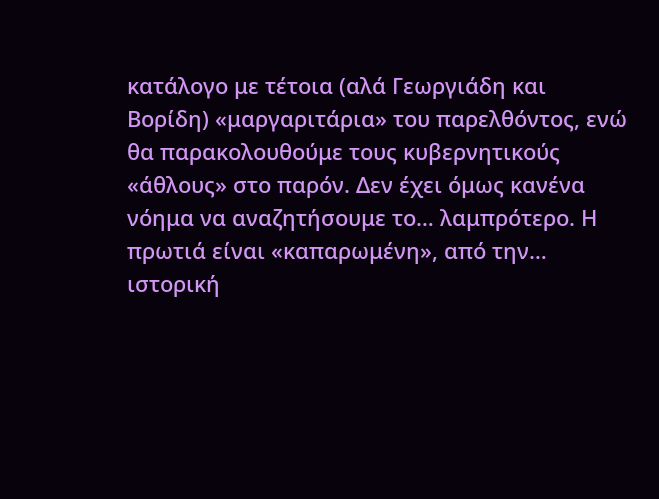κατάλογο με τέτοια (αλά Γεωργιάδη και Βορίδη) «μαργαριτάρια» του παρελθόντος, ενώ θα παρακολουθούμε τους κυβερνητικούς «άθλους» στο παρόν. Δεν έχει όμως κανένα νόημα να αναζητήσουμε το… λαμπρότερο. Η πρωτιά είναι «καπαρωμένη», από την… ιστορική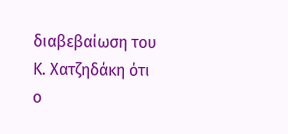διαβεβαίωση του Κ. Χατζηδάκη ότι ο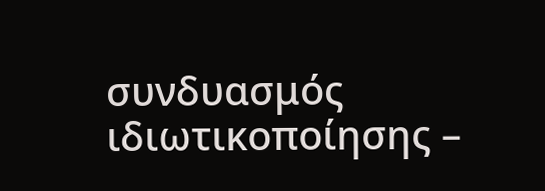συνδυασμός ιδιωτικοποίησης –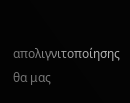απολιγνιτοποίησης θα μας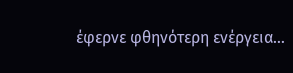έφερνε φθηνότερη ενέργεια…